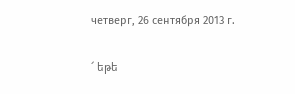четверг, 26 сентября 2013 г.

՜ եթե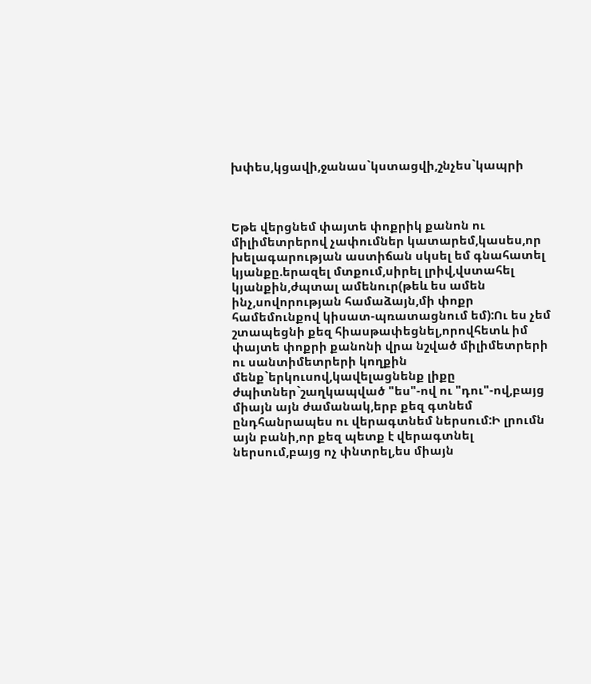խփես,կցավի,ջանաս`կստացվի,շնչես`կապրի



Եթե վերցնեմ փայտե փոքրիկ քանոն ու միլիմետրերով չափումներ կատարեմ,կասես,որ խելագարության աստիճան սկսել եմ գնահատել կյանքը.երազել մտքում,սիրել լրիվ,վստահել կյանքին,ժպտալ ամենուր(թեև ես ամեն ինչ,սովորության համաձայն,մի փոքր համեմունքով կիսատ-պռատացնում եմ):Ու ես չեմ շտապեցնի քեզ հիասթափեցնել,որովհետև իմ փայտե փոքրի քանոնի վրա նշված միլիմետրերի ու սանտիմետրերի կողքին մենք`երկուսով,կավելացնենք լիքը ժպիտներ`շաղկապված "ես"-ով ու "դու"-ով,բայց միայն այն ժամանակ,երբ քեզ գտնեմ ընդհանրապես ու վերագտնեմ ներսում:Ի լրումն այն բանի,որ քեզ պետք է վերագտնել ներսում,բայց ոչ փնտրել,ես միայն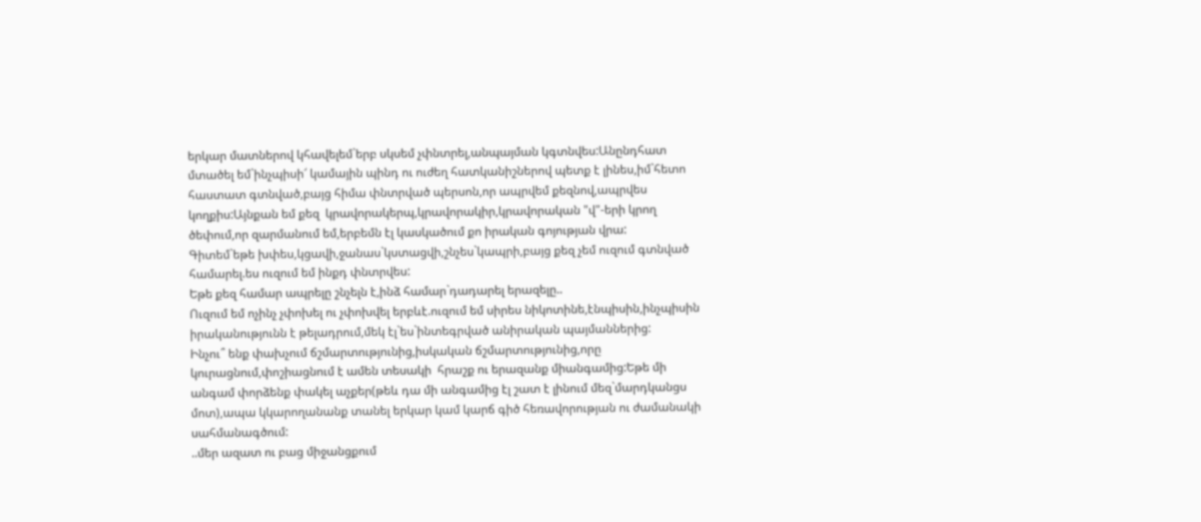երկար մատներով կհավելեմ`երբ սկսեմ չփնտրել,անպայման կգտնվես:Անընդհատ մտածել եմ`ինչպիսի՜ կամային պինդ ու ուժեղ հատկանիշներով պետք է լինես,իմ`հետո հաստատ գտնված,բայց հիմա փնտրված պերսոն,որ ապրվեմ քեզնով,ապրվես կողքիս:Այնքան եմ քեզ  կրավորակերպ,կրավորակիր,կրավորական "վ"-երի կրող ծեփում,որ զարմանում եմ,երբեմն էլ կասկածում քո իրական գոյության վրա:
Գիտեմ`եթե խփես,կցավի,ջանաս`կստացվի,շնչես`կապրի,բայց քեզ չեմ ուզում գտնված համարել.ես ուզում եմ ինքդ փնտրվես:
Եթե քեզ համար ապրելը շնչելն է,ինձ համար`դադարել երազելը..
Ուզում եմ ոչինչ չփոխել ու չփոխվել երբևէ.ուզում եմ սիրես նիկոտինե,էնպիսին,ինչպիսին իրականությունն է թելադրում,մեկ էլ`ես`ինտեգրված անիրական պայմաններից:
Ինչու՞ ենք փախչում ճշմարտությունից,իսկական ճշմարտությունից,որը կուրացնում,փոշիացնում է ամեն տեսակի  հրաշք ու երազանք միանգամից:Եթե մի անգամ փորձենք փակել աչքեր(թեև դա մի անգամից էլ շատ է լինում մեզ`մարդկանցս մոտ),ապա կկարողանանք տանել երկար կամ կարճ գիծ հեռավորության ու ժամանակի սահմանագծում:
..մեր ազատ ու բաց միջանցքում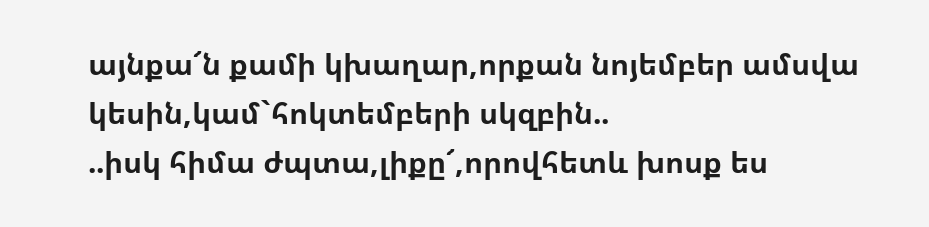այնքա՜ն քամի կխաղար,որքան նոյեմբեր ամսվա կեսին,կամ`հոկտեմբերի սկզբին..
..իսկ հիմա ժպտա,լիքը՜,որովհետև խոսք ես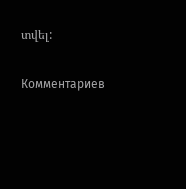տվել:

Комментариев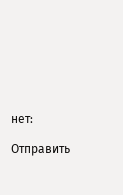нет:

Отправить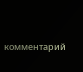комментарий